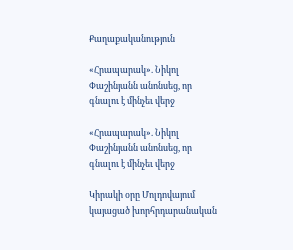Քաղաքականություն

«Հրապարակ». Նիկոլ Փաշինյանն անոնսեց, որ գնալու է մինչեւ վերջ

«Հրապարակ». Նիկոլ Փաշինյանն անոնսեց, որ գնալու է մինչեւ վերջ

Կիրակի օրը Մոլդովայում կայացած խորհրդարանական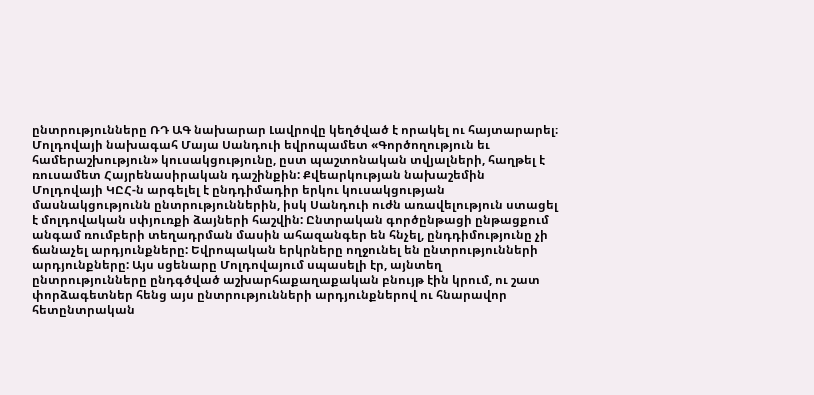ընտրությունները ՌԴ ԱԳ նախարար Լավրովը կեղծված է որակել ու հայտարարել։ Մոլդովայի նախագահ Մայա Սանդուի եվրոպամետ «Գործողություն եւ համերաշխություն» կուսակցությունը, ըստ պաշտոնական տվյալների, հաղթել է ռուսամետ Հայրենասիրական դաշինքին: Քվեարկության նախաշեմին Մոլդովայի ԿԸՀ-ն արգելել է ընդդիմադիր երկու կուսակցության մասնակցությունն ընտրություններին, իսկ Սանդուի ուժն առավելություն ստացել է մոլդովական սփյուռքի ձայների հաշվին: Ընտրական գործընթացի ընթացքում անգամ ռումբերի տեղադրման մասին ահազանգեր են հնչել, ընդդիմությունը չի ճանաչել արդյունքները: Եվրոպական երկրները ողջունել են ընտրությունների արդյունքները: Այս սցենարը Մոլդովայում սպասելի էր, այնտեղ ընտրությունները ընդգծված աշխարհաքաղաքական բնույթ էին կրում, ու շատ փորձագետներ հենց այս ընտրությունների արդյունքներով ու հնարավոր հետընտրական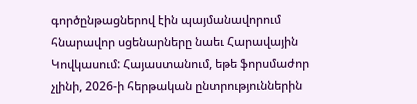գործընթացներով էին պայմանավորում հնարավոր սցենարները նաեւ Հարավային Կովկասում: Հայաստանում, եթե ֆորսմաժոր չլինի, 2026-ի հերթական ընտրություններին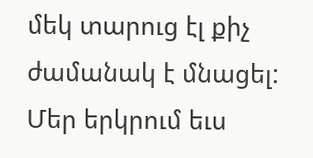մեկ տարուց էլ քիչ ժամանակ է մնացել: Մեր երկրում եւս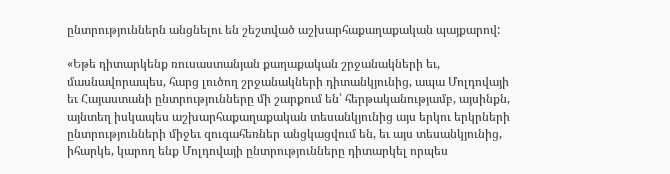ընտրություններն անցնելու են շեշտված աշխարհաքաղաքական պայքարով:

«Եթե դիտարկենք ռուսաստանյան քաղաքական շրջանակների եւ, մասնավորապես, հարց լուծող շրջանակների դիտանկյունից, ապա Մոլդովայի եւ Հայաստանի ընտրությունները մի շարքում են՝ հերթականությամբ, այսինքն, այնտեղ իսկապես աշխարհաքաղաքական տեսանկյունից այս երկու երկրների ընտրությունների միջեւ զուգահեռներ անցկացվում են, եւ այս տեսանկյունից, իհարկե, կարող ենք Մոլդովայի ընտրությունները դիտարկել որպես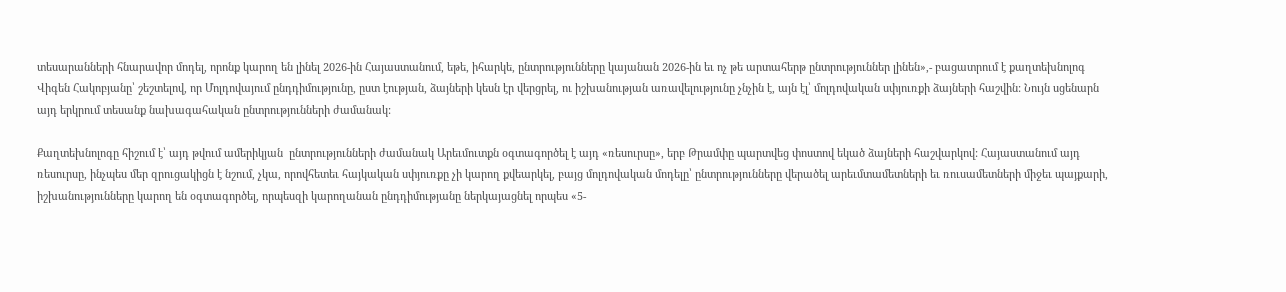տեսարանների հնարավոր մոդել, որոնք կարող են լինել 2026-ին Հայաստանում, եթե, իհարկե, ընտրությունները կայանան 2026-ին եւ ոչ թե արտահերթ ընտրություններ լինեն»,- բացատրում է քաղտեխնոլոգ Վիգեն Հակոբյանը՝ շեշտելով, որ Մոլդովայում ընդդիմությունը, ըստ էության, ձայների կեսն էր վերցրել, ու իշխանության առավելությունը չնչին է, այն էլ՝ մոլդովական սփյուռքի ձայների հաշվին: Նույն սցենարն այդ երկրում տեսանք նախագահական ընտրությունների ժամանակ:

Քաղտեխնոլոգը հիշում է՝ այդ թվում ամերիկյան  ընտրությունների ժամանակ Արեւմուտքն օգտագործել է այդ «ռեսուրսը», երբ Թրամփը պարտվեց փոստով եկած ձայների հաշվարկով: Հայաստանում այդ ռեսուրսը, ինչպես մեր զրուցակիցն է նշում, չկա, որովհետեւ հայկական սփյուռքը չի կարող քվեարկել, բայց մոլդովական մոդելը՝ ընտրությունները վերածել արեւմտամետների եւ ռուսամետների միջեւ պայքարի, իշխանությունները կարող են օգտագործել, որպեսզի կարողանան ընդդիմությանը ներկայացնել որպես «5-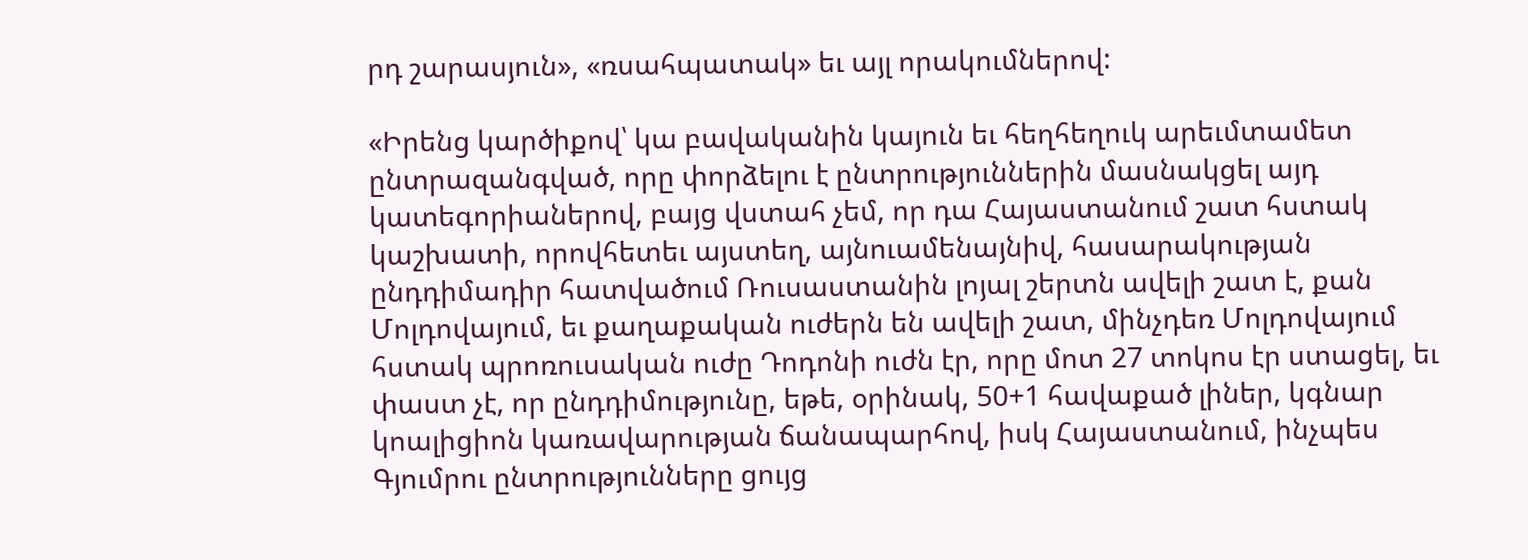րդ շարասյուն», «ռսահպատակ» եւ այլ որակումներով:

«Իրենց կարծիքով՝ կա բավականին կայուն եւ հեղհեղուկ արեւմտամետ ընտրազանգված, որը փորձելու է ընտրություններին մասնակցել այդ կատեգորիաներով, բայց վստահ չեմ, որ դա Հայաստանում շատ հստակ կաշխատի, որովհետեւ այստեղ, այնուամենայնիվ, հասարակության ընդդիմադիր հատվածում Ռուսաստանին լոյալ շերտն ավելի շատ է, քան Մոլդովայում, եւ քաղաքական ուժերն են ավելի շատ, մինչդեռ Մոլդովայում հստակ պրոռուսական ուժը Դոդոնի ուժն էր, որը մոտ 27 տոկոս էր ստացել, եւ փաստ չէ, որ ընդդիմությունը, եթե, օրինակ, 50+1 հավաքած լիներ, կգնար կոալիցիոն կառավարության ճանապարհով, իսկ Հայաստանում, ինչպես  Գյումրու ընտրությունները ցույց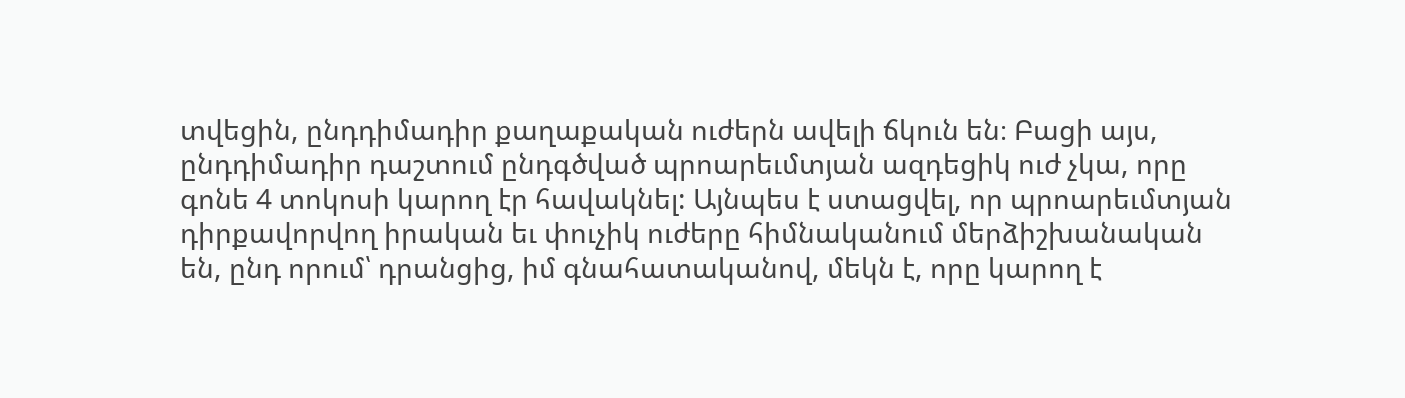տվեցին, ընդդիմադիր քաղաքական ուժերն ավելի ճկուն են։ Բացի այս, ընդդիմադիր դաշտում ընդգծված պրոարեւմտյան ազդեցիկ ուժ չկա, որը գոնե 4 տոկոսի կարող էր հավակնել: Այնպես է ստացվել, որ պրոարեւմտյան դիրքավորվող իրական եւ փուչիկ ուժերը հիմնականում մերձիշխանական են, ընդ որում՝ դրանցից, իմ գնահատականով, մեկն է, որը կարող է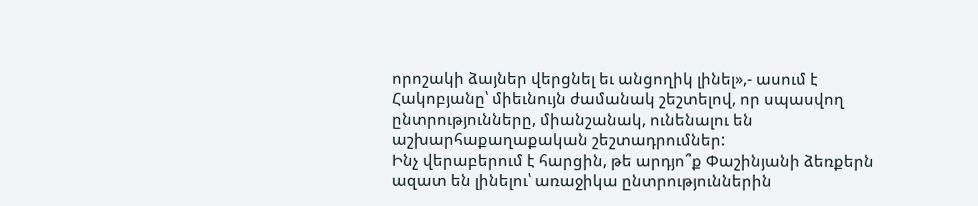որոշակի ձայներ վերցնել եւ անցողիկ լինել»,- ասում է Հակոբյանը՝ միեւնույն ժամանակ շեշտելով, որ սպասվող ընտրությունները, միանշանակ, ունենալու են աշխարհաքաղաքական շեշտադրումներ:
Ինչ վերաբերում է հարցին, թե արդյո՞ք Փաշինյանի ձեռքերն ազատ են լինելու՝ առաջիկա ընտրություններին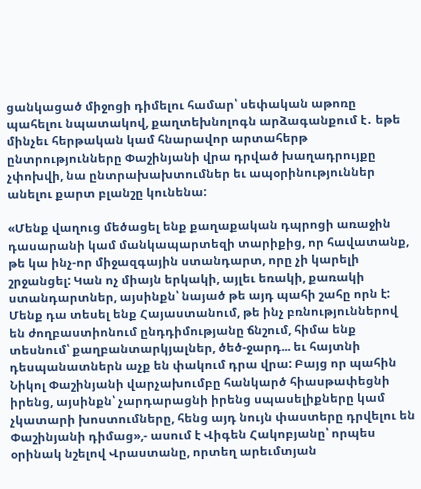ցանկացած միջոցի դիմելու համար՝ սեփական աթոռը պահելու նպատակով, քաղտեխնոլոգն արձագանքում է․ եթե մինչեւ հերթական կամ հնարավոր արտահերթ ընտրությունները Փաշինյանի վրա դրված խաղադրույքը չփոխվի, նա ընտրախախտումներ եւ ապօրինություններ անելու քարտ բլանշը կունենա:

«Մենք վաղուց մեծացել ենք քաղաքական դպրոցի առաջին դասարանի կամ մանկապարտեզի տարիքից, որ հավատանք, թե կա ինչ-որ միջազգային ստանդարտ, որը չի կարելի շրջանցել: Կան ոչ միայն երկակի, այլեւ եռակի, քառակի ստանդարտներ, այսինքն՝ նայած թե այդ պահի շահը որն է: Մենք դա տեսել ենք Հայաստանում, թե ինչ բռնություններով են ժողբաստիոնում ընդդիմությանը ճնշում, հիմա ենք տեսնում՝ քաղբանտարկյալներ, ծեծ-ջարդ... եւ հայտնի դեսպանատներն աչք են փակում դրա վրա: Բայց որ պահին Նիկոլ Փաշինյանի վարչախումբը հանկարծ հիասթափեցնի իրենց, այսինքն՝ չարդարացնի իրենց սպասելիքները կամ չկատարի խոստումները, հենց այդ նույն փաստերը դրվելու են Փաշինյանի դիմաց»,- ասում է Վիգեն Հակոբյանը՝ որպես օրինակ նշելով Վրաստանը, որտեղ արեւմտյան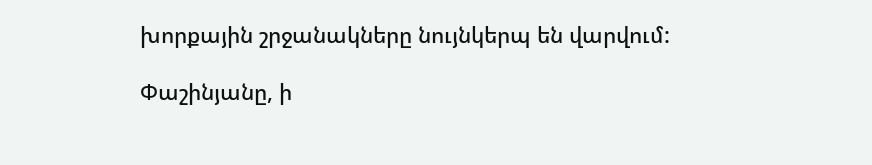խորքային շրջանակները նույնկերպ են վարվում:

Փաշինյանը, ի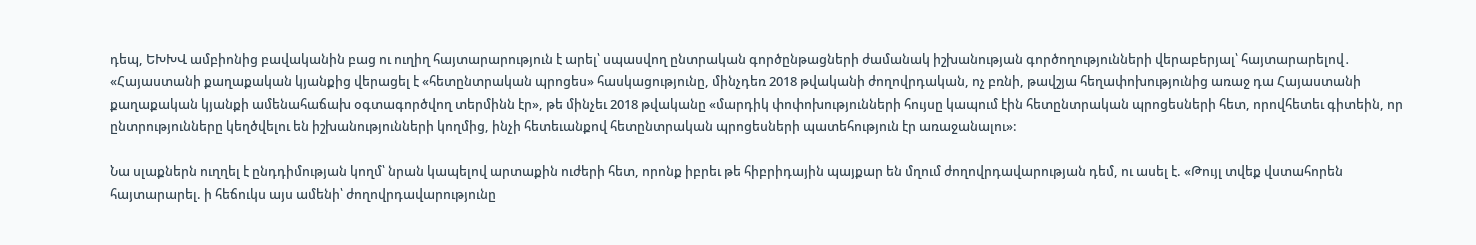դեպ, ԵԽԽՎ ամբիոնից բավականին բաց ու ուղիղ հայտարարություն է արել՝ սպասվող ընտրական գործընթացների ժամանակ իշխանության գործողությունների վերաբերյալ՝ հայտարարելով․ «Հայաստանի քաղաքական կյանքից վերացել է «հետընտրական պրոցես» հասկացությունը, մինչդեռ 2018 թվականի ժողովրդական, ոչ բռնի, թավշյա հեղափոխությունից առաջ դա Հայաստանի քաղաքական կյանքի ամենահաճախ օգտագործվող տերմինն էր», թե մինչեւ 2018 թվականը «մարդիկ փոփոխությունների հույսը կապում էին հետընտրական պրոցեսների հետ, որովհետեւ գիտեին, որ ընտրությունները կեղծվելու են իշխանությունների կողմից, ինչի հետեւանքով հետընտրական պրոցեսների պատեհություն էր առաջանալու»:

Նա սլաքներն ուղղել է ընդդիմության կողմ՝ նրան կապելով արտաքին ուժերի հետ, որոնք իբրեւ թե հիբրիդային պայքար են մղում ժողովրդավարության դեմ, ու ասել է. «Թույլ տվեք վստահորեն հայտարարել. ի հեճուկս այս ամենի՝ ժողովրդավարությունը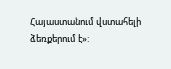Հայաստանում վստահելի ձեռքերում է»: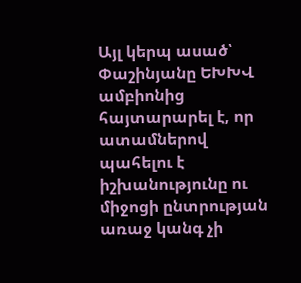Այլ կերպ ասած՝ Փաշինյանը ԵԽԽՎ ամբիոնից հայտարարել է, որ ատամներով պահելու է իշխանությունը ու միջոցի ընտրության առաջ կանգ չի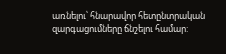առնելու՝ հնարավոր հետընտրական զարգացումները ճնշելու համար: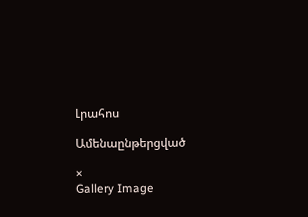Լրահոս

Ամենաընթերցված

×
Gallery Image